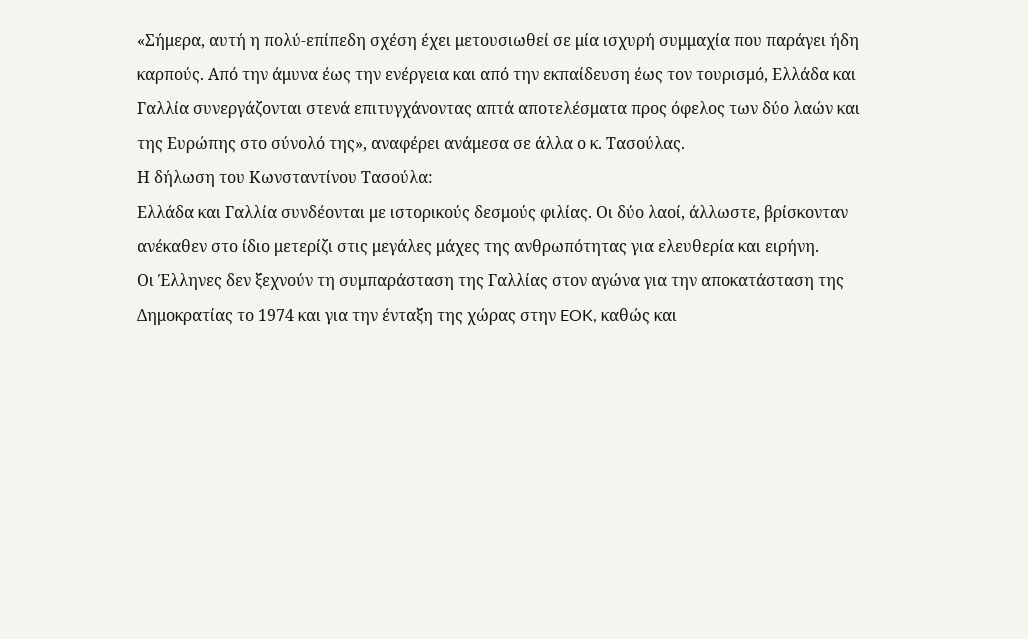«Σήμερα, αυτή η πολύ-επίπεδη σχέση έχει μετουσιωθεί σε μία ισχυρή συμμαχία που παράγει ήδη καρπούς. Από την άμυνα έως την ενέργεια και από την εκπαίδευση έως τον τουρισμό, Ελλάδα και Γαλλία συνεργάζονται στενά επιτυγχάνοντας απτά αποτελέσματα προς όφελος των δύο λαών και της Ευρώπης στο σύνολό της», αναφέρει ανάμεσα σε άλλα ο κ. Τασούλας.
Η δήλωση του Κωνσταντίνου Τασούλα:
Ελλάδα και Γαλλία συνδέονται με ιστορικούς δεσμούς φιλίας. Οι δύο λαοί, άλλωστε, βρίσκονταν ανέκαθεν στο ίδιο μετερίζι στις μεγάλες μάχες της ανθρωπότητας για ελευθερία και ειρήνη.
Οι Έλληνες δεν ξεχνούν τη συμπαράσταση της Γαλλίας στον αγώνα για την αποκατάσταση της Δημοκρατίας το 1974 και για την ένταξη της χώρας στην EOK, καθώς και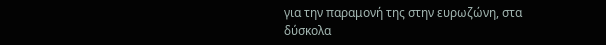για την παραμονή της στην ευρωζώνη, στα δύσκολα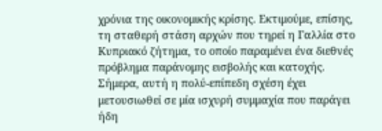χρόνια της οικονομικής κρίσης. Εκτιμούμε, επίσης, τη σταθερή στάση αρχών που τηρεί η Γαλλία στο Κυπριακό ζήτημα, το οποίο παραμένει ένα διεθνές πρόβλημα παράνομης εισβολής και κατοχής.
Σήμερα, αυτή η πολύ-επίπεδη σχέση έχει μετουσιωθεί σε μία ισχυρή συμμαχία που παράγει ήδη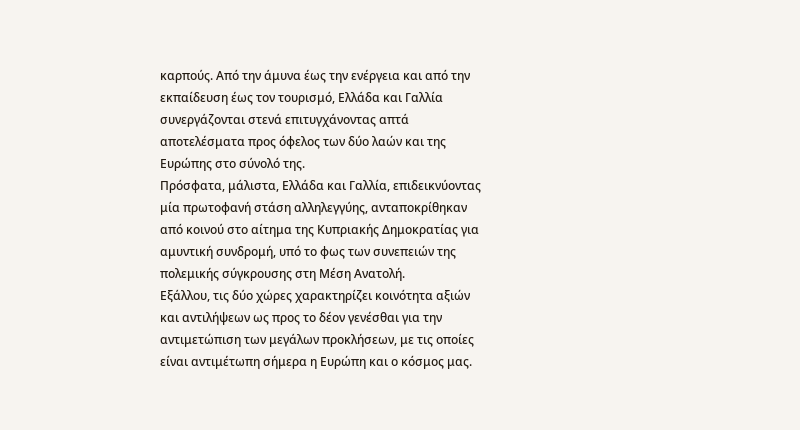καρπούς. Από την άμυνα έως την ενέργεια και από την εκπαίδευση έως τον τουρισμό, Ελλάδα και Γαλλία συνεργάζονται στενά επιτυγχάνοντας απτά αποτελέσματα προς όφελος των δύο λαών και της Ευρώπης στο σύνολό της.
Πρόσφατα, μάλιστα, Ελλάδα και Γαλλία, επιδεικνύοντας μία πρωτοφανή στάση αλληλεγγύης, ανταποκρίθηκαν από κοινού στο αίτημα της Κυπριακής Δημοκρατίας για αμυντική συνδρομή, υπό το φως των συνεπειών της πολεμικής σύγκρουσης στη Μέση Ανατολή.
Εξάλλου, τις δύο χώρες χαρακτηρίζει κοινότητα αξιών και αντιλήψεων ως προς το δέον γενέσθαι για την αντιμετώπιση των μεγάλων προκλήσεων, με τις οποίες είναι αντιμέτωπη σήμερα η Ευρώπη και ο κόσμος μας.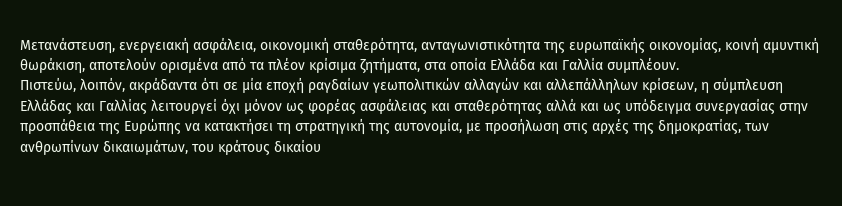Μετανάστευση, ενεργειακή ασφάλεια, οικονομική σταθερότητα, ανταγωνιστικότητα της ευρωπαϊκής οικονομίας, κοινή αμυντική θωράκιση, αποτελούν ορισμένα από τα πλέον κρίσιμα ζητήματα, στα οποία Ελλάδα και Γαλλία συμπλέουν.
Πιστεύω, λοιπόν, ακράδαντα ότι σε μία εποχή ραγδαίων γεωπολιτικών αλλαγών και αλλεπάλληλων κρίσεων, η σύμπλευση Ελλάδας και Γαλλίας λειτουργεί όχι μόνον ως φορέας ασφάλειας και σταθερότητας αλλά και ως υπόδειγμα συνεργασίας στην προσπάθεια της Ευρώπης να κατακτήσει τη στρατηγική της αυτονομία, με προσήλωση στις αρχές της δημοκρατίας, των ανθρωπίνων δικαιωμάτων, του κράτους δικαίου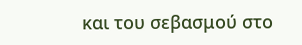και του σεβασμού στο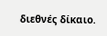διεθνές δίκαιο.